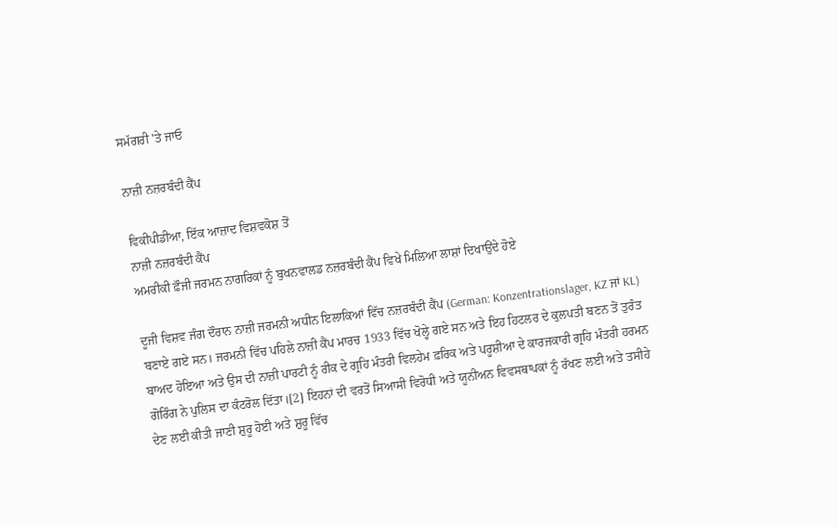ਸਮੱਗਰੀ 'ਤੇ ਜਾਓ

ਨਾਜ਼ੀ ਨਜ਼ਰਬੰਦੀ ਕੈਂਪ

ਵਿਕੀਪੀਡੀਆ, ਇੱਕ ਆਜ਼ਾਦ ਵਿਸ਼ਵਕੋਸ਼ ਤੋਂ
ਨਾਜ਼ੀ ਨਜ਼ਰਬੰਦੀ ਕੈਂਪ
ਅਮਰੀਕੀ ਫ਼ੌਜੀ ਜਰਮਨ ਨਾਗਰਿਕਾਂ ਨੂੰ ਬੁਖਨਵਾਲਡ ਨਜ਼ਰਬੰਦੀ ਕੈਂਪ ਵਿਖੇ ਮਿਲਿਆ ਲਾਸ਼ਾਂ ਦਿਖਾਉਂਦੇ ਹੋਏ

ਦੂਜੀ ਵਿਸ਼ਵ ਜੰਗ ਦੌਰਾਨ ਨਾਜ਼ੀ ਜਰਮਨੀ ਅਧੀਨ ਇਲਾਕਿਆਂ ਵਿੱਚ ਨਜ਼ਰਬੰਦੀ ਕੈਂਪ (German: Konzentrationslager, KZ ਜਾਂ KL) ਬਣਾਏ ਗਏ ਸਨ। ਜਰਮਨੀ ਵਿੱਚ ਪਹਿਲੇ ਨਾਜ਼ੀ ਕੈਂਪ ਮਾਰਚ 1933 ਵਿੱਚ ਖੋਲ੍ਹੇ ਗਏ ਸਨ ਅਤੇ ਇਹ ਹਿਟਲਰ ਦੇ ਕੁਲਪਤੀ ਬਣਨ ਤੋਂ ਤੁਰੰਤ ਬਾਅਦ ਹੋਇਆ ਅਤੇ ਉਸ ਦੀ ਨਾਜ਼ੀ ਪਾਰਟੀ ਨੂੰ ਰੀਕ ਦੇ ਗ੍ਰਹਿ ਮੰਤਰੀ ਵਿਲਹੇਮ ਫ਼ਰਿਕ ਅਤੇ ਪਰੂਸ਼ੀਆ ਦੇ ਕਾਰਜਕਾਰੀ ਗ੍ਰਹਿ ਮੰਤਰੀ ਹਰਮਨ ਗੋਰਿੰਗ ਨੇ ਪੁਲਿਸ ਦਾ ਕੰਟਰੋਲ ਦਿੱਤਾ।[2] ਇਹਨਾਂ ਦੀ ਵਰਤੋਂ ਸਿਆਸੀ ਵਿਰੋਧੀ ਅਤੇ ਯੂਨੀਅਨ ਵਿਵਸਥਾਪਕਾਂ ਨੂੰ ਰੱਖਣ ਲਈ ਅਤੇ ਤਸੀਹੇ ਦੇਣ ਲਈ ਕੀਤੀ ਜਾਣੀ ਸ਼ੁਰੂ ਹੋਈ ਅਤੇ ਸ਼ੁਰੂ ਵਿੱਚ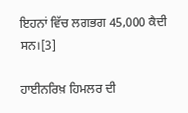ਇਹਨਾਂ ਵਿੱਚ ਲਗਭਗ 45,000 ਕੈਦੀ ਸਨ।[3]

ਹਾਈਨਰਿਖ਼ ਹਿਮਲਰ ਦੀ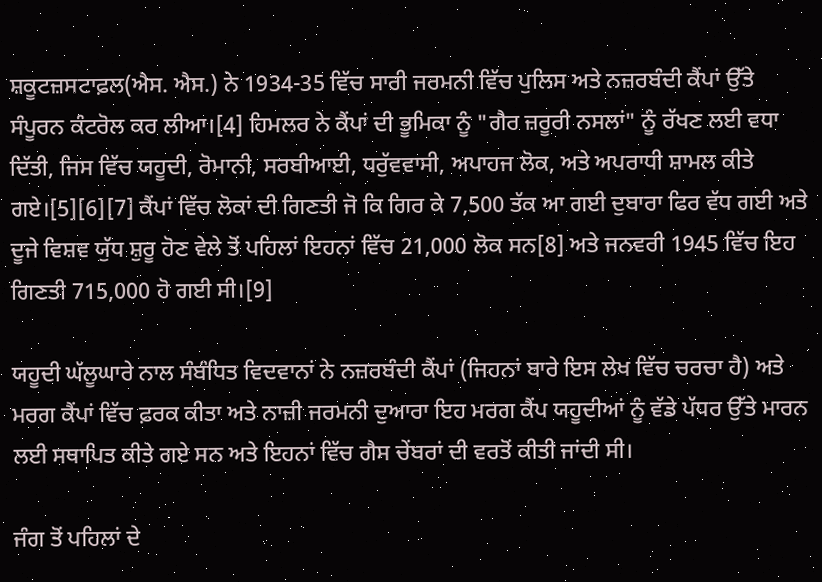ਸ਼ਕੂਟਜ਼ਸਟਾਫ਼ਲ(ਐਸ. ਐਸ.) ਨੇ 1934-35 ਵਿੱਚ ਸਾਰੀ ਜਰਮਨੀ ਵਿੱਚ ਪੁਲਿਸ ਅਤੇ ਨਜ਼ਰਬੰਦੀ ਕੈਂਪਾਂ ਉੱਤੇ ਸੰਪੂਰਨ ਕੰਟਰੋਲ ਕਰ ਲੀਆ।[4] ਹਿਮਲਰ ਨੇ ਕੈਂਪਾਂ ਦੀ ਭੂਮਿਕਾ ਨੂੰ "ਗੈਰ ਜ਼ਰੂਰੀ ਨਸਲਾਂ" ਨੂੰ ਰੱਖਣ ਲਈ ਵਧਾ ਦਿੱਤੀ, ਜਿਸ ਵਿੱਚ ਯਹੂਦੀ, ਰੋਮਾਨੀ, ਸਰਬੀਆਈ, ਧਰੁੱਵਵਾਸੀ, ਅਪਾਹਜ ਲੋਕ, ਅਤੇ ਅਪਰਾਧੀ ਸ਼ਾਮਲ ਕੀਤੇ ਗਏ।[5][6][7] ਕੈਂਪਾਂ ਵਿੱਚ ਲੋਕਾਂ ਦੀ ਗਿਣਤੀ ਜੋ ਕਿ ਗਿਰ ਕੇ 7,500 ਤੱਕ ਆ ਗਈ ਦੁਬਾਰਾ ਫਿਰ ਵੱਧ ਗਈ ਅਤੇ ਦੂਜੇ ਵਿਸ਼ਵ ਯੁੱਧ ਸ਼ੁਰੂ ਹੋਣ ਵੇਲੇ ਤੋਂ ਪਹਿਲਾਂ ਇਹਨਾਂ ਵਿੱਚ 21,000 ਲੋਕ ਸਨ[8] ਅਤੇ ਜਨਵਰੀ 1945 ਵਿੱਚ ਇਹ ਗਿਣਤੀ 715,000 ਹੋ ਗਈ ਸੀ।[9]

ਯਹੂਦੀ ਘੱਲੂਘਾਰੇ ਨਾਲ ਸੰਬੰਧਿਤ ਵਿਦਵਾਨਾਂ ਨੇ ਨਜ਼ਰਬੰਦੀ ਕੈਂਪਾਂ (ਜਿਹਨਾਂ ਬਾਰੇ ਇਸ ਲੇਖ ਵਿੱਚ ਚਰਚਾ ਹੈ) ਅਤੇ ਮਰਗ ਕੈਂਪਾਂ ਵਿੱਚ ਫ਼ਰਕ ਕੀਤਾ ਅਤੇ ਨਾਜ਼ੀ ਜਰਮਨੀ ਦੁਆਰਾ ਇਹ ਮਰਗ ਕੈਂਪ ਯਹੂਦੀਆਂ ਨੂੰ ਵੱਡੇ ਪੱਧਰ ਉੱਤੇ ਮਾਰਨ ਲਈ ਸਥਾਪਿਤ ਕੀਤੇ ਗਏ ਸਨ ਅਤੇ ਇਹਨਾਂ ਵਿੱਚ ਗੈਸ ਚੇਂਬਰਾਂ ਦੀ ਵਰਤੋਂ ਕੀਤੀ ਜਾਂਦੀ ਸੀ।

ਜੰਗ ਤੋਂ ਪਹਿਲਾਂ ਦੇ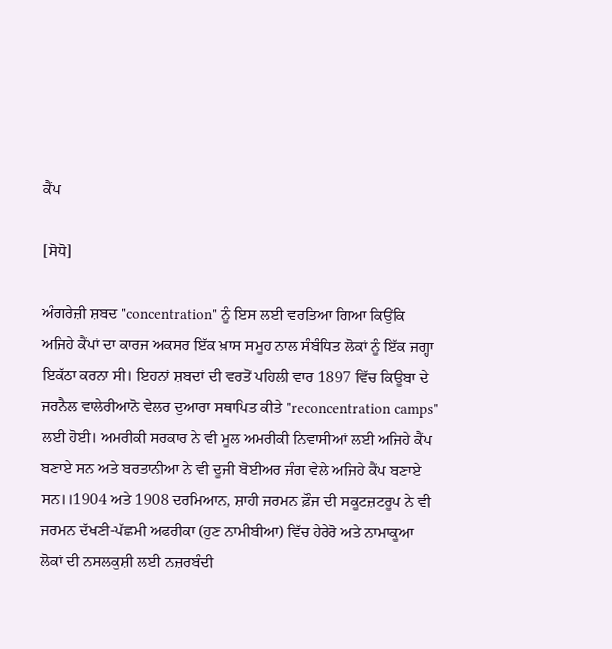ਕੈਂਪ

[ਸੋਧੋ]

ਅੰਗਰੇਜ਼ੀ ਸ਼ਬਦ "concentration" ਨੂੰ ਇਸ ਲਈ ਵਰਤਿਆ ਗਿਆ ਕਿਉਂਕਿ ਅਜਿਹੇ ਕੈਂਪਾਂ ਦਾ ਕਾਰਜ ਅਕਸਰ ਇੱਕ ਖ਼ਾਸ ਸਮੂਹ ਨਾਲ ਸੰਬੰਧਿਤ ਲੋਕਾਂ ਨੂੰ ਇੱਕ ਜਗ੍ਹਾ ਇਕੱਠਾ ਕਰਨਾ ਸੀ। ਇਹਨਾਂ ਸ਼ਬਦਾਂ ਦੀ ਵਰਤੋਂ ਪਹਿਲੀ ਵਾਰ 1897 ਵਿੱਚ ਕਿਊਬਾ ਦੇ ਜਰਨੈਲ ਵਾਲੇਰੀਆਨੋ ਵੇਲਰ ਦੁਆਰਾ ਸਥਾਪਿਤ ਕੀਤੇ "reconcentration camps" ਲਈ ਹੋਈ। ਅਮਰੀਕੀ ਸਰਕਾਰ ਨੇ ਵੀ ਮੂਲ ਅਮਰੀਕੀ ਨਿਵਾਸੀਆਂ ਲਈ ਅਜਿਹੇ ਕੈਂਪ ਬਣਾਏ ਸਨ ਅਤੇ ਬਰਤਾਨੀਆ ਨੇ ਵੀ ਦੂਜੀ ਬੋਈਅਰ ਜੰਗ ਵੇਲੇ ਅਜਿਹੇ ਕੈਂਪ ਬਣਾਏ ਸਨ।।1904 ਅਤੇ 1908 ਦਰਮਿਆਨ, ਸ਼ਾਹੀ ਜਰਮਨ ਫ਼ੌਜ ਦੀ ਸਕੂਟਜ਼ਟਰੂਪ ਨੇ ਵੀ ਜਰਮਨ ਦੱਖਣੀ-ਪੱਛਮੀ ਅਫਰੀਕਾ (ਹੁਣ ਨਾਮੀਬੀਆ) ਵਿੱਚ ਹੇਰੇਰੋ ਅਤੇ ਨਾਮਾਕੂਆ ਲੋਕਾਂ ਦੀ ਨਸਲਕੁਸ਼ੀ ਲਈ ਨਜ਼ਰਬੰਦੀ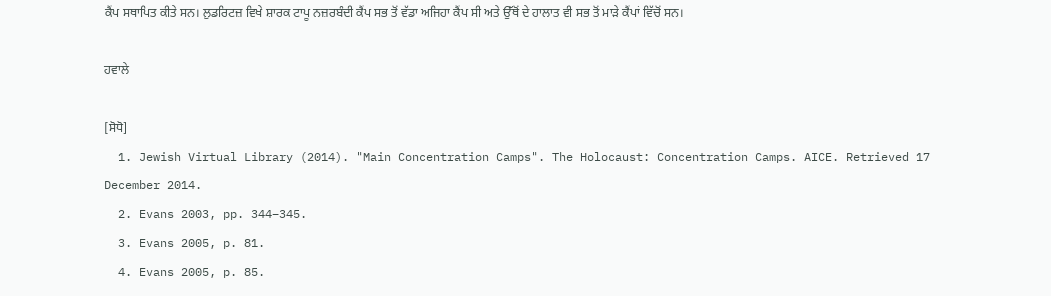ਕੈਂਪ ਸਥਾਪਿਤ ਕੀਤੇ ਸਨ। ਲੁਡਰਿਟਜ਼ ਵਿਖੇ ਸ਼ਾਰਕ ਟਾਪੂ ਨਜ਼ਰਬੰਦੀ ਕੈਂਪ ਸਭ ਤੋਂ ਵੱਡਾ ਅਜਿਹਾ ਕੈਂਪ ਸੀ ਅਤੇ ਉੱਥੋਂ ਦੇ ਹਾਲਾਤ ਵੀ ਸਭ ਤੋਂ ਮਾੜੇ ਕੈਂਪਾਂ ਵਿੱਚੋਂ ਸਨ।

ਹਵਾਲੇ

[ਸੋਧੋ]
  1. Jewish Virtual Library (2014). "Main Concentration Camps". The Holocaust: Concentration Camps. AICE. Retrieved 17 December 2014.
  2. Evans 2003, pp. 344–345.
  3. Evans 2005, p. 81.
  4. Evans 2005, p. 85.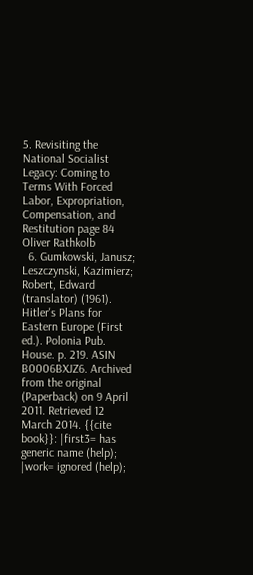5. Revisiting the National Socialist Legacy: Coming to Terms With Forced Labor, Expropriation, Compensation, and Restitution page 84 Oliver Rathkolb
  6. Gumkowski, Janusz; Leszczynski, Kazimierz; Robert, Edward (translator) (1961). Hitler's Plans for Eastern Europe (First ed.). Polonia Pub. House. p. 219. ASIN B0006BXJZ6. Archived from the original (Paperback) on 9 April 2011. Retrieved 12 March 2014. {{cite book}}: |first3= has generic name (help); |work= ignored (help);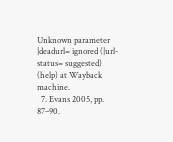Unknown parameter |deadurl= ignored (|url-status= suggested) (help) at Wayback machine.
  7. Evans 2005, pp. 87–90.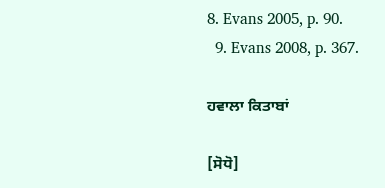8. Evans 2005, p. 90.
  9. Evans 2008, p. 367.

ਹਵਾਲਾ ਕਿਤਾਬਾਂ

[ਸੋਧੋ]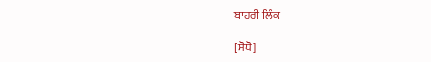ਬਾਹਰੀ ਲਿੰਕ

[ਸੋਧੋ]